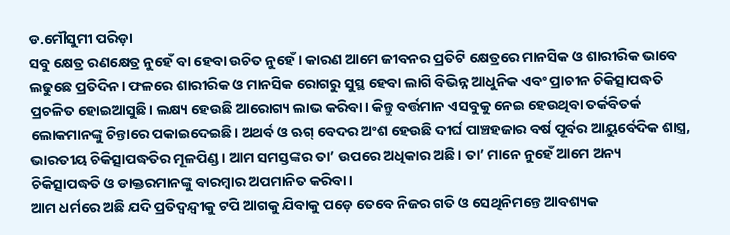ଡ.ମୌସୁମୀ ପରିଡ଼ା
ସବୁ କ୍ଷେତ୍ର ରଣକ୍ଷେତ୍ର ନୁହେଁ ବା ହେବା ଉଚିତ ନୁହେଁ। କାରଣ ଆମେ ଜୀବନର ପ୍ରତିଟି କ୍ଷେତ୍ରରେ ମାନସିକ ଓ ଶାରୀରିକ ଭାବେ ଲଢୁଛେ ପ୍ରତିଦିନ। ଫଳରେ ଶାରୀରିକ ଓ ମାନସିକ ରୋଗରୁ ସୁସ୍ଥ ହେବା ଲାଗି ବିଭିନ୍ନ ଆଧୁନିକ ଏବଂ ପ୍ରାଚୀନ ଚିକିତ୍ସାପଦ୍ଧତି ପ୍ରଚଳିତ ହୋଇଆସୁଛି। ଲକ୍ଷ୍ୟ ହେଉଛି ଆରୋଗ୍ୟ ଲାଭ କରିବା। କିନ୍ତୁ ବର୍ତ୍ତମାନ ଏସବୁକୁ ନେଇ ହେଉଥିବା ତର୍କବିତର୍କ ଲୋକମାନଙ୍କୁ ଚିନ୍ତାରେ ପକାଇଦେଇଛି। ଅଥର୍ବ ଓ ଋଗ୍ ବେଦର ଅଂଶ ହେଉଛି ଦୀର୍ଘ ପାଞ୍ଚହଜାର ବର୍ଷ ପୂର୍ବର ଆୟୁର୍ବେଦିକ ଶାସ୍ତ୍ର, ଭାରତୀୟ ଚିକିତ୍ସାପଦ୍ଧତିର ମୂଳପିଣ୍ଡ। ଆମ ସମସ୍ତଙ୍କର ତା’ ଉପରେ ଅଧିକାର ଅଛି। ତା’ ମାନେ ନୁହେଁ ଆମେ ଅନ୍ୟ ଚିକିତ୍ସାପଦ୍ଧତି ଓ ଡାକ୍ତରମାନଙ୍କୁ ବାରମ୍ବାର ଅପମାନିତ କରିବା।
ଆମ ଧର୍ମରେ ଅଛି ଯଦି ପ୍ରତିଦ୍ୱନ୍ଦ୍ୱୀକୁ ଟପି ଆଗକୁ ଯିବାକୁ ପଡ଼େ ତେବେ ନିଜର ଗତି ଓ ସେଥିନିମନ୍ତେ ଆବଶ୍ୟକ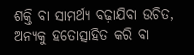ଶକ୍ତି ବା ସାମର୍ଥ୍ୟ ବଢ଼ାଯିବା ଉଚିତ, ଅନ୍ୟକୁ ହତୋତ୍ସାହିତ କରି ବା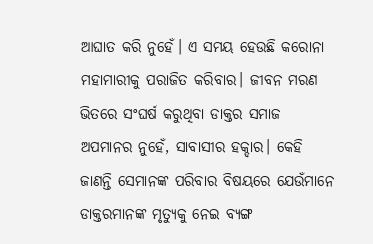ଆଘାତ କରି ନୁହେଁ। ଏ ସମୟ ହେଉଛି କରୋନା ମହାମାରୀକୁ ପରାଜିତ କରିବାର। ଜୀବନ ମରଣ ଭିତରେ ସଂଘର୍ଷ କରୁଥିବା ଡାକ୍ତର ସମାଜ ଅପମାନର ନୁହେଁ, ସାବାସୀର ହକ୍ଦାର। କେହି ଜାଣନ୍ତି ସେମାନଙ୍କ ପରିବାର ବିଷୟରେ ଯେଉଁମାନେ ଡାକ୍ତରମାନଙ୍କ ମୃତ୍ୟୁକୁ ନେଇ ବ୍ୟଙ୍ଗ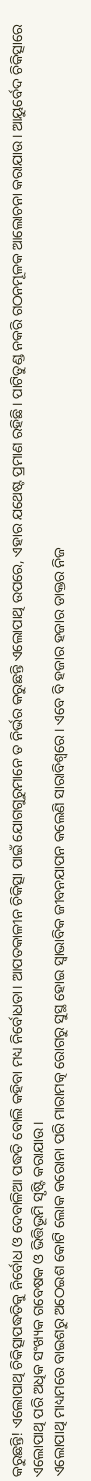କରୁଛନ୍ତି! ଏଲୋପାଥି ଚିକିତ୍ସାପଦ୍ଧତିକୁ ନିର୍ବୋଧ ଓ ଦେବାଳିଆ ପଦ୍ଧତି ବୋଲି କହିବା ମଧ୍ୟ ନିର୍ବୋଧତା। ଆପତକାଳୀନ ଚିକିତ୍ସା ପାଇଁ ଯୋଗଗୁରୁମାନେ ତ ନିର୍ଭର କରୁଛନ୍ତି ଏଲୋପାଥି ଉପରେ, ଏହାର ଯଥେଷ୍ଟ ପ୍ରମାଣ ରହିଛି। ପାଟିତୁଣ୍ଡ ନକରି ଗଠନମୂଳକ ଆଲୋଚନା କରାଯାଉ। ଆୟୁର୍ବେଦ ଚିକିତ୍ସାରେ ଏଲୋପାଥି ପରି ଅଧିକ ସଂଖ୍ୟକ ଗବେଷକ ଓ ଭିତ୍ତିଭୂମି ସୃଷ୍ଟି କରାଯାଉ।
ଏଲୋପାଥି ମାଧ୍ୟମରେ ବାଇଶରୁ ଅଠେଇଶ କୋଟି ଲୋକ କରୋନା ପରି ମାରାମତ୍କ ରୋଗରୁ ସୁସ୍ଥ ହୋଇ ସ୍ବାଭାବିକ ଜୀବନଯାପନ କଲେଣି ସାରାବିଶ୍ୱରେ। ଏବେ ବି ହଜାର ହଜାର ଡାକ୍ତର ନିଜ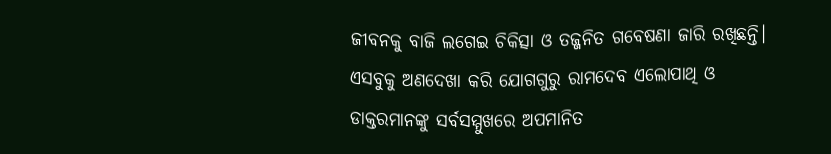ଜୀବନକୁ ବାଜି ଲଗେଇ ଚିକିତ୍ସା ଓ ତଜ୍ଜନିତ ଗବେଷଣା ଜାରି ରଖିଛନ୍ତି। ଏସବୁକୁ ଅଣଦେଖା କରି ଯୋଗଗୁରୁ ରାମଦେବ ଏଲୋପାଥି ଓ ଡାକ୍ତରମାନଙ୍କୁ ସର୍ବସମ୍ମୁଖରେ ଅପମାନିତ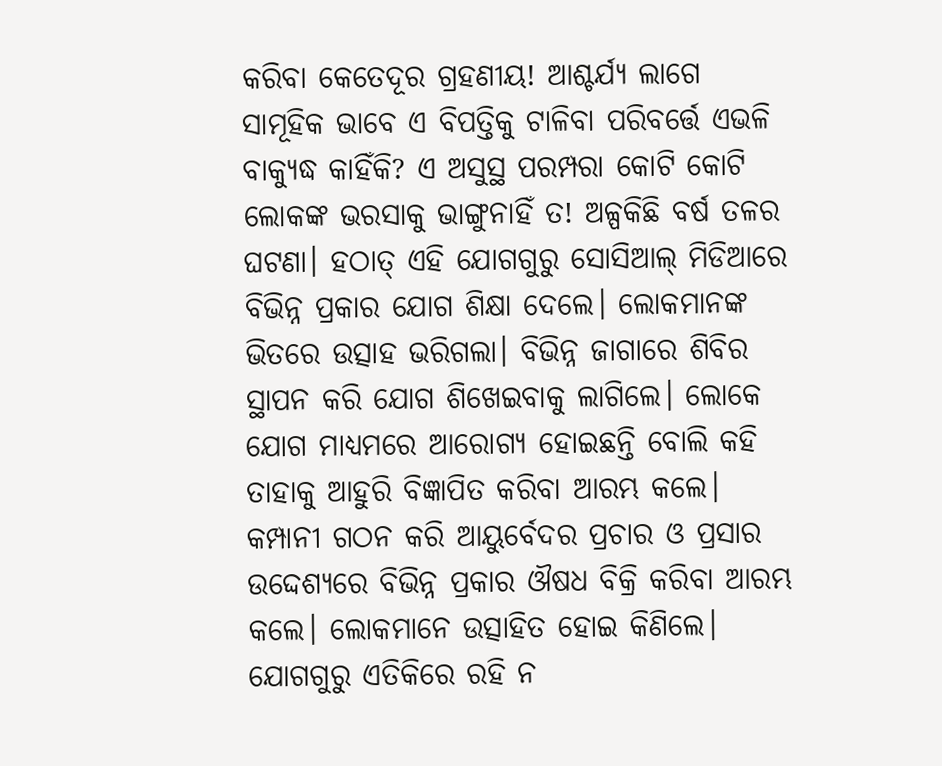କରିବା କେତେଦୂର ଗ୍ରହଣୀୟ! ଆଶ୍ଚର୍ଯ୍ୟ ଲାଗେ ସାମୂହିକ ଭାବେ ଏ ବିପତ୍ତିକୁ ଟାଳିବା ପରିବର୍ତ୍ତେ ଏଭଳି ବାକ୍ଯୁଦ୍ଧ କାହିଁକି? ଏ ଅସୁସ୍ଥ ପରମ୍ପରା କୋଟି କୋଟି ଲୋକଙ୍କ ଭରସାକୁ ଭାଙ୍ଗୁନାହିଁ ତ! ଅଳ୍ପକିଛି ବର୍ଷ ତଳର ଘଟଣା। ହଠାତ୍ ଏହି ଯୋଗଗୁରୁ ସୋସିଆଲ୍ ମିଡିଆରେ ବିଭିନ୍ନ ପ୍ରକାର ଯୋଗ ଶିକ୍ଷା ଦେଲେ। ଲୋକମାନଙ୍କ ଭିତରେ ଉତ୍ସାହ ଭରିଗଲା। ବିଭିନ୍ନ ଜାଗାରେ ଶିବିର ସ୍ଥାପନ କରି ଯୋଗ ଶିଖେଇବାକୁ ଲାଗିଲେ। ଲୋକେ ଯୋଗ ମାଧ୍ୟମରେ ଆରୋଗ୍ୟ ହୋଇଛନ୍ତି ବୋଲି କହି ତାହାକୁ ଆହୁରି ବିଜ୍ଞାପିତ କରିବା ଆରମ୍ଭ କଲେ। କମ୍ପାନୀ ଗଠନ କରି ଆୟୁର୍ବେଦର ପ୍ରଚାର ଓ ପ୍ରସାର ଉଦ୍ଦେଶ୍ୟରେ ବିଭିନ୍ନ ପ୍ରକାର ଔଷଧ ବିକ୍ରି କରିବା ଆରମ୍ଭ କଲେ। ଲୋକମାନେ ଉତ୍ସାହିତ ହୋଇ କିଣିଲେ। ଯୋଗଗୁରୁ ଏତିକିରେ ରହି ନ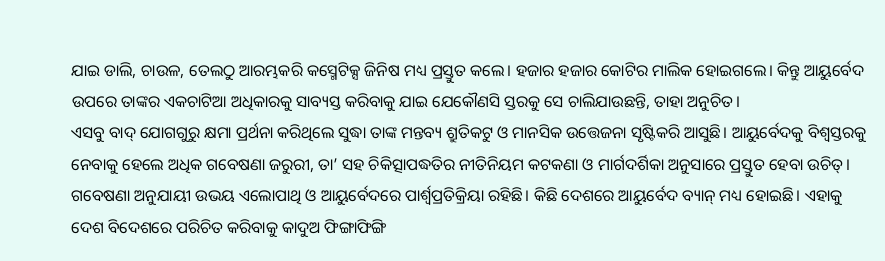ଯାଇ ଡାଲି, ଚାଉଳ, ତେଲଠୁ ଆରମ୍ଭକରି କସ୍ମେଟିକ୍ସ ଜିନିଷ ମଧ୍ୟ ପ୍ରସ୍ତୁତ କଲେ। ହଜାର ହଜାର କୋଟିର ମାଲିକ ହୋଇଗଲେ। କିନ୍ତୁ ଆୟୁର୍ବେଦ ଉପରେ ତାଙ୍କର ଏକଚାଟିଆ ଅଧିକାରକୁ ସାବ୍ୟସ୍ତ କରିବାକୁ ଯାଇ ଯେକୌଣସି ସ୍ତରକୁ ସେ ଚାଲିଯାଉଛନ୍ତି, ତାହା ଅନୁଚିତ।
ଏସବୁ ବାଦ୍ ଯୋଗଗୁରୁ କ୍ଷମା ପ୍ରର୍ଥନା କରିଥିଲେ ସୁଦ୍ଧା ତାଙ୍କ ମନ୍ତବ୍ୟ ଶ୍ରୁତିକଟୁ ଓ ମାନସିକ ଉତ୍ତେଜନା ସୃଷ୍ଟିକରି ଆସୁଛି। ଆୟୁର୍ବେଦକୁ ବିଶ୍ୱସ୍ତରକୁ ନେବାକୁ ହେଲେ ଅଧିକ ଗବେଷଣା ଜରୁରୀ, ତା’ ସହ ଚିକିତ୍ସାପଦ୍ଧତିର ନୀତିନିୟମ କଟକଣା ଓ ମାର୍ଗଦର୍ଶିକା ଅନୁସାରେ ପ୍ରସ୍ତୁତ ହେବା ଉଚିତ୍। ଗବେଷଣା ଅନୁଯାୟୀ ଉଭୟ ଏଲୋପାଥି ଓ ଆୟୁର୍ବେଦରେ ପାର୍ଶ୍ୱପ୍ରତିକ୍ରିୟା ରହିଛି। କିଛି ଦେଶରେ ଆୟୁର୍ବେଦ ବ୍ୟାନ୍ ମଧ୍ୟ ହୋଇଛି। ଏହାକୁ ଦେଶ ବିଦେଶରେ ପରିଚିତ କରିବାକୁ କାଦୁଅ ଫିଙ୍ଗାଫିଙ୍ଗି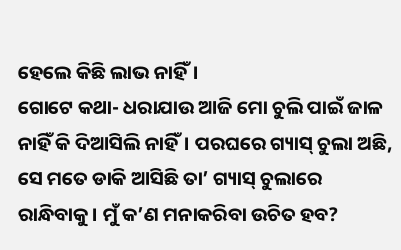ହେଲେ କିଛି ଲାଭ ନାହିଁ।
ଗୋଟେ କଥା- ଧରାଯାଉ ଆଜି ମୋ ଚୁଲି ପାଇଁ ଜାଳ ନାହିଁ କି ଦିଆସିଲି ନାହିଁ। ପରଘରେ ଗ୍ୟାସ୍ ଚୁଲା ଅଛି, ସେ ମତେ ଡାକି ଆସିଛି ତା’ ଗ୍ୟାସ୍ ଚୁଲାରେ ରାନ୍ଧିବାକୁ। ମୁଁ କ’ଣ ମନାକରିବା ଉଚିତ ହବ?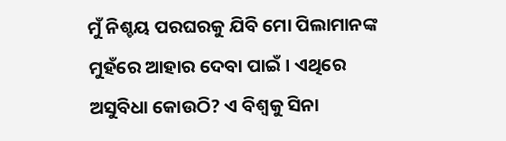ମୁଁ ନିଶ୍ଚୟ ପରଘରକୁ ଯିବି ମୋ ପିଲାମାନଙ୍କ ମୁହଁରେ ଆହାର ଦେବା ପାଇଁ। ଏଥିରେ ଅସୁବିଧା କୋଉଠି? ଏ ବିଶ୍ୱକୁ ସିନା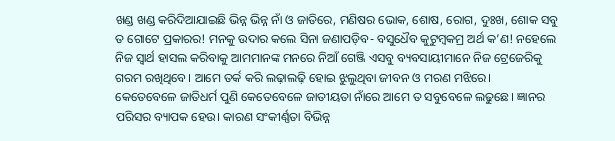ଖଣ୍ଡ ଖଣ୍ଡ କରିଦିଆଯାଇଛି ଭିନ୍ନ ଭିନ୍ନ ନାଁ ଓ ଜାତିରେ, ମଣିଷର ଭୋକ, ଶୋଷ, ରୋଗ, ଦୁଃଖ, ଶୋକ ସବୁ ତ ଗୋଟେ ପ୍ରକାରର! ମନକୁ ଉଦାର କଲେ ସିନା ଜଣାପଡ଼ିବ- ବସୁଧୈବ କୁଟୁମ୍ବକମ୍ର ଅର୍ଥ କ’ଣ! ନହେଲେ ନିଜ ସ୍ବାର୍ଥ ହାସଲ କରିବାକୁ ଆମମାନଙ୍କ ମନରେ ନିଆଁ ଗେଞ୍ଜି ଏସବୁ ବ୍ୟବସାୟୀମାନେ ନିଜ ଟ୍ରେଜେରିକୁ ଗରମ ରଖିଥିବେ। ଆମେ ତର୍କ କରି ଲଢ଼ାଲଢ଼ି ହୋଇ ଝୁଲୁଥିବା ଜୀବନ ଓ ମରଣ ମଝିରେ।
କେତେବେଳେ ଜାତିଧର୍ମ ପୁଣି କେତେବେଳେ ଜାତୀୟତା ନାଁରେ ଆମେ ତ ସବୁବେଳେ ଲଢୁଛେ। ଜ୍ଞାନର ପରିସର ବ୍ୟାପକ ହେଉ। କାରଣ ସଂକୀର୍ଣ୍ଣତା ବିଭିନ୍ନ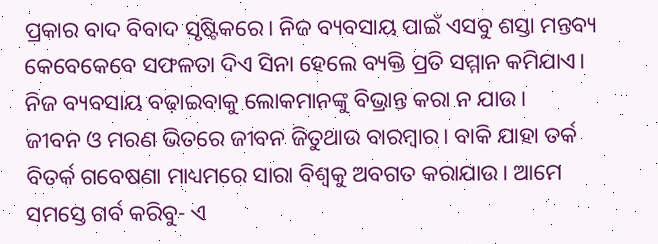ପ୍ରକାର ବାଦ ବିବାଦ ସୃଷ୍ଟିକରେ। ନିଜ ବ୍ୟବସାୟ ପାଇଁ ଏସବୁ ଶସ୍ତା ମନ୍ତବ୍ୟ କେବେକେବେ ସଫଳତା ଦିଏ ସିନା ହେଲେ ବ୍ୟକ୍ତି ପ୍ରତି ସମ୍ମାନ କମିଯାଏ। ନିଜ ବ୍ୟବସାୟ ବଢ଼ାଇବାକୁ ଲୋକମାନଙ୍କୁ ବିଭ୍ରାନ୍ତ କରା ନ ଯାଉ।
ଜୀବନ ଓ ମରଣ ଭିତରେ ଜୀବନ ଜିତୁଥାଉ ବାରମ୍ବାର। ବାକି ଯାହା ତର୍କ ବିତର୍କ ଗବେଷଣା ମାଧ୍ୟମରେ ସାରା ବିଶ୍ୱକୁ ଅବଗତ କରାଯାଉ। ଆମେ ସମସ୍ତେ ଗର୍ବ କରିବୁ- ଏ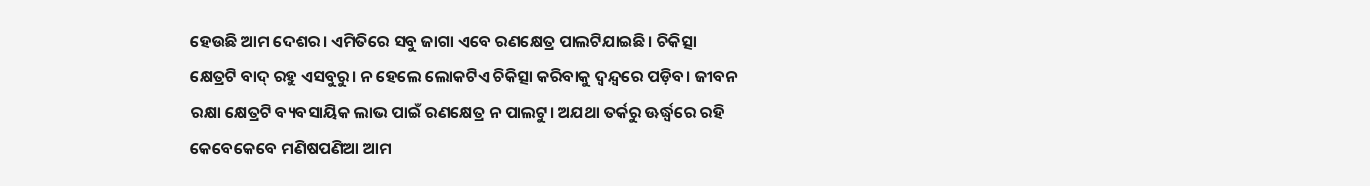ହେଉଛି ଆମ ଦେଶର। ଏମିତିରେ ସବୁ ଜାଗା ଏବେ ରଣକ୍ଷେତ୍ର ପାଲଟିଯାଇଛି। ଚିକିତ୍ସା କ୍ଷେତ୍ରଟି ବାଦ୍ ରହୁ ଏସବୁରୁ। ନ ହେଲେ ଲୋକଟିଏ ଚିକିତ୍ସା କରିବାକୁ ଦ୍ୱନ୍ଦ୍ୱରେ ପଡ଼ିବ। ଜୀବନ ରକ୍ଷା କ୍ଷେତ୍ରଟି ବ୍ୟବସାୟିକ ଲାଭ ପାଇଁ ରଣକ୍ଷେତ୍ର ନ ପାଲଟୁ। ଅଯଥା ତର୍କରୁ ଊର୍ଦ୍ଧ୍ୱରେ ରହି କେବେକେବେ ମଣିଷପଣିଆ ଆମ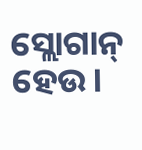ସ୍ଲୋଗାନ୍ ହେଉ।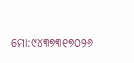ମୋ:୯୪୩୭୩୧୭୦୨୬